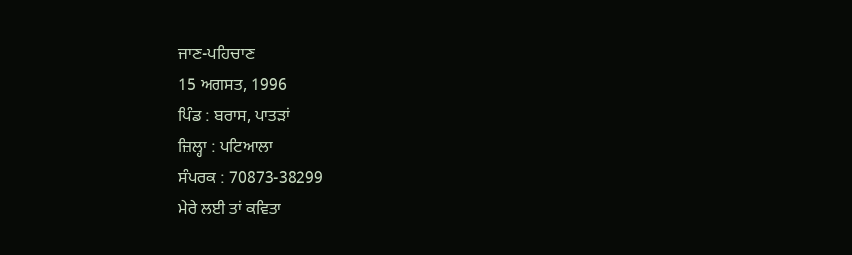ਜਾਣ-ਪਹਿਚਾਣ
15 ਅਗਸਤ, 1996
ਪਿੰਡ : ਬਰਾਸ, ਪਾਤੜਾਂ
ਜ਼ਿਲ੍ਹਾ : ਪਟਿਆਲਾ
ਸੰਪਰਕ : 70873-38299
ਮੇਰੇ ਲਈ ਤਾਂ ਕਵਿਤਾ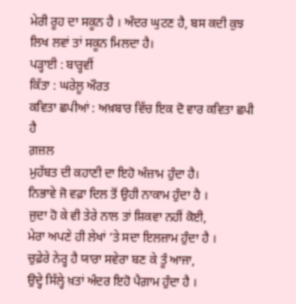ਮੇਰੀ ਰੂਹ ਦਾ ਸਕੂਨ ਹੈ । ਅੰਦਰ ਘੁਟਣ ਹੈ, ਬਸ ਕਦੀ ਕੁਝ ਲਿਖ ਲਵਾਂ ਤਾਂ ਸਕੂਨ ਮਿਲਦਾ ਹੈ।
ਪੜ੍ਹਾਈ : ਬਾਰ੍ਹਵੀਂ
ਕਿੱਤਾ : ਘਰੇਲੂ ਔਰਤ
ਕਵਿਤਾ ਛਪੀਆਂ : ਅਖ਼ਬਾਰ ਵਿੱਚ ਇਕ ਦੋ ਵਾਰ ਕਵਿਤਾ ਛਪੀ ਹੈ
ਗ਼ਜ਼ਲ
ਮੁਹੱਬਤ ਦੀ ਕਹਾਣੀ ਦਾ ਇਹੋ ਅੰਜ਼ਾਮ ਹੁੰਦਾ ਹੈ।
ਨਿਭਾਵੇ ਜੋ ਵਫ਼ਾ ਦਿਲ ਤੋਂ ਉਹੀ ਨਾਕਾਮ ਹੁੰਦਾ ਹੈ ।
ਜੁਦਾ ਹੋ ਕੇ ਵੀ ਤੇਰੇ ਨਾਲ ਤਾਂ ਸ਼ਿਕਵਾ ਨਹੀਂ ਕੋਈ,
ਮੇਰਾ ਅਪਣੇ ਹੀ ਲੇਖਾਂ ‘ਤੇ ਸਦਾ ਇਲਜ਼ਾਮ ਹੁੰਦਾ ਹੈ ।
ਚੁਫ਼ੇਰੇ ਨੇਰ੍ਹ ਹੈ ਯਾਰਾ ਸਵੇਰਾ ਬਣ ਕੇ ਤੂੰ ਆਜਾ,
ਉਦ੍ਹੇ ਸਿੱਲ੍ਹੇ ਖ਼ਤਾਂ ਅੰਦਰ ਇਹੋ ਪੈਗ਼ਾਮ ਹੁੰਦਾ ਹੈ ।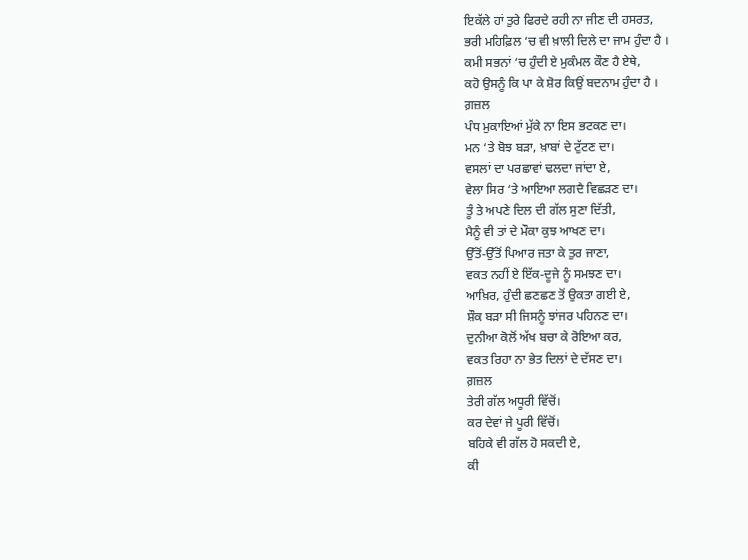ਇਕੱਲੇ ਹਾਂ ਤੁਰੇ ਫਿਰਦੇ ਰਹੀ ਨਾ ਜੀਣ ਦੀ ਹਸਰਤ,
ਭਰੀ ਮਹਿਫ਼ਿਲ ‘ਚ ਵੀ ਖ਼ਾਲੀ ਦਿਲੇ ਦਾ ਜਾਮ ਹੁੰਦਾ ਹੈ ।
ਕਮੀ ਸਭਨਾਂ ‘ਚ ਹੁੰਦੀ ਏ ਮੁਕੰਮਲ ਕੌਣ ਹੈ ਏਥੇ,
ਕਹੋ ਉਸਨੂੰ ਕਿ ਪਾ ਕੇ ਸ਼ੋਰ ਕਿਉਂ ਬਦਨਾਮ ਹੁੰਦਾ ਹੈ ।
ਗ਼ਜ਼ਲ
ਪੰਧ ਮੁਕਾਇਆਂ ਮੁੱਕੇ ਨਾ ਇਸ ਭਟਕਣ ਦਾ।
ਮਨ ‘ਤੇ ਬੋਝ ਬੜਾ, ਖ਼ਾਬਾਂ ਦੇ ਟੁੱਟਣ ਦਾ।
ਵਸਲਾਂ ਦਾ ਪਰਛਾਵਾਂ ਢਲਦਾ ਜਾਂਦਾ ਏ,
ਵੇਲਾ ਸਿਰ ‘ਤੇ ਆਇਆ ਲਗਦੈ ਵਿਛੜਣ ਦਾ।
ਤੂੰ ਤੇ ਅਪਣੇ ਦਿਲ ਦੀ ਗੱਲ ਸੁਣਾ ਦਿੱਤੀ,
ਮੈਨੂੰ ਵੀ ਤਾਂ ਦੇ ਮੌਕਾ ਕੁਝ ਆਖਣ ਦਾ।
ਉੱਤੋਂ-ਉੱਤੋਂ ਪਿਆਰ ਜਤਾ ਕੇ ਤੁਰ ਜਾਣਾ,
ਵਕਤ ਨਹੀਂ ਏ ਇੱਕ-ਦੂਜੇ ਨੂੰ ਸਮਝਣ ਦਾ।
ਆਖ਼ਿਰ, ਹੁੰਦੀ ਛਣਛਣ ਤੋਂ ਉਕਤਾ ਗਈ ਏ,
ਸ਼ੌਕ ਬੜਾ ਸੀ ਜਿਸਨੂੰ ਝਾਂਜਰ ਪਹਿਨਣ ਦਾ।
ਦੁਨੀਆ ਕੋਲੋਂ ਅੱਖ ਬਚਾ ਕੇ ਰੋਇਆ ਕਰ,
ਵਕਤ ਰਿਹਾ ਨਾ ਭੇਤ ਦਿਲਾਂ ਦੇ ਦੱਸਣ ਦਾ।
ਗ਼ਜ਼ਲ
ਤੇਰੀ ਗੱਲ ਅਧੂਰੀ ਵਿੱਚੋਂ।
ਕਰ ਦੇਵਾਂ ਜੇ ਪੂਰੀ ਵਿੱਚੋਂ।
ਬਹਿਕੇ ਵੀ ਗੱਲ ਹੋ ਸਕਦੀ ਏ,
ਕੀ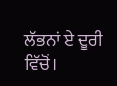ਲੱਭਨਾਂ ਏ ਦੂਰੀ ਵਿੱਚੋਂ।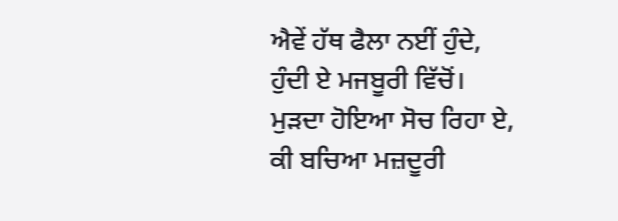ਐਵੇਂ ਹੱਥ ਫੈਲਾ ਨਈਂ ਹੁੰਦੇ,
ਹੁੰਦੀ ਏ ਮਜਬੂਰੀ ਵਿੱਚੋਂ।
ਮੁੜਦਾ ਹੋਇਆ ਸੋਚ ਰਿਹਾ ਏ,
ਕੀ ਬਚਿਆ ਮਜ਼ਦੂਰੀ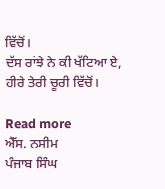ਵਿੱਚੋਂ।
ਦੱਸ ਰਾਂਝੇ ਨੇ ਕੀ ਖੱਟਿਆ ਏ,
ਹੀਰੇ ਤੇਰੀ ਚੂਰੀ ਵਿੱਚੋਂ।

Read more
ਐੱਸ. ਨਸੀਮ
ਪੰਜਾਬ ਸਿੰਘ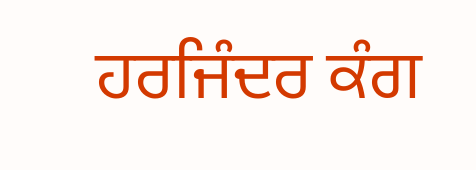ਹਰਜਿੰਦਰ ਕੰਗ